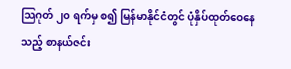သြဂုတ် ၂၀ ရက်မှ စ၍ မြန်မာနိုင်ငံတွင် ပုံနှိပ်ထုတ်ဝေနေသည့် စာနယ်ဇင်း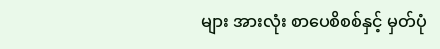များ အားလုံး စာပေစိစစ်နှင့် မှတ်ပုံ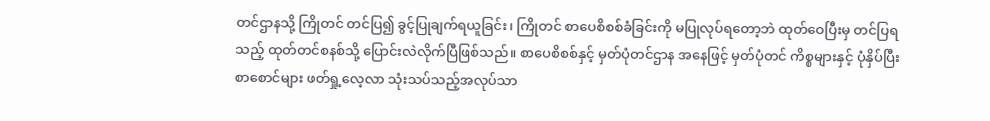တင်ဌာနသို့ ကြိုတင် တင်ပြ၍ ခွင့်ပြုချက်ရယူခြင်း၊ ကြိုတင် စာပေစိစစ်ခံခြင်းကို မပြုလုပ်ရတော့ဘဲ ထုတ်ဝေပြီးမှ တင်ပြရသည့် ထုတ်တင်စနစ်သို့ ပြောင်းလဲလိုက်ပြီဖြစ်သည်။ စာပေစိစစ်နှင့် မှတ်ပုံတင်ဌာန အနေဖြင့် မှတ်ပုံတင် ကိစ္စများနှင့် ပုံနှိပ်ပြီး စာစောင်များ ဖတ်ရှု့လေ့လာ သုံးသပ်သည့်အလုပ်သာ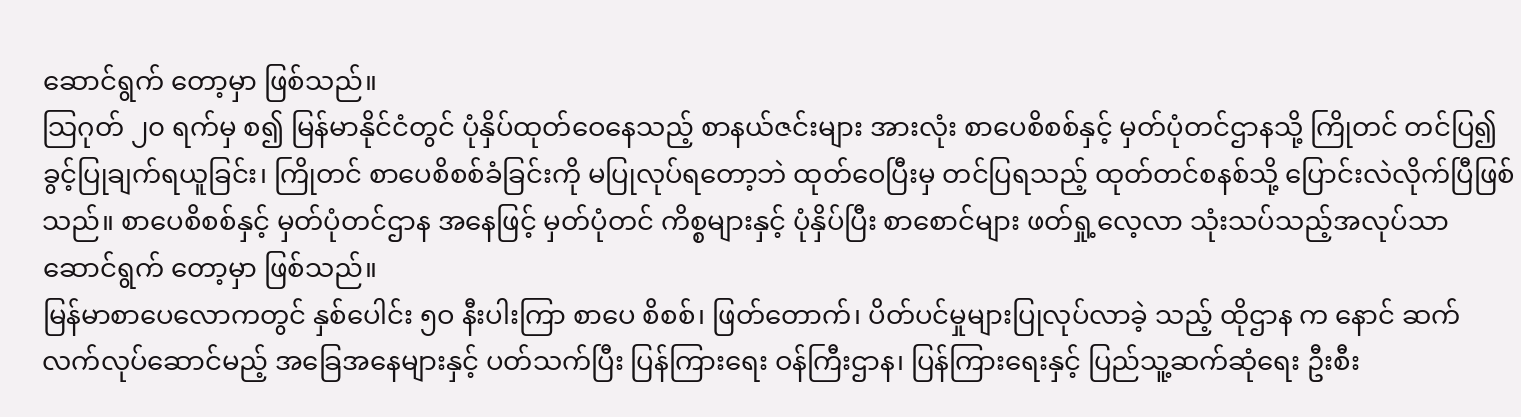ဆောင်ရွက် တော့မှာ ဖြစ်သည်။
သြဂုတ် ၂၀ ရက်မှ စ၍ မြန်မာနိုင်ငံတွင် ပုံနှိပ်ထုတ်ဝေနေသည့် စာနယ်ဇင်းများ အားလုံး စာပေစိစစ်နှင့် မှတ်ပုံတင်ဌာနသို့ ကြိုတင် တင်ပြ၍ ခွင့်ပြုချက်ရယူခြင်း၊ ကြိုတင် စာပေစိစစ်ခံခြင်းကို မပြုလုပ်ရတော့ဘဲ ထုတ်ဝေပြီးမှ တင်ပြရသည့် ထုတ်တင်စနစ်သို့ ပြောင်းလဲလိုက်ပြီဖြစ်သည်။ စာပေစိစစ်နှင့် မှတ်ပုံတင်ဌာန အနေဖြင့် မှတ်ပုံတင် ကိစ္စများနှင့် ပုံနှိပ်ပြီး စာစောင်များ ဖတ်ရှု့လေ့လာ သုံးသပ်သည့်အလုပ်သာဆောင်ရွက် တော့မှာ ဖြစ်သည်။
မြန်မာစာပေလောကတွင် နှစ်ပေါင်း ၅ဝ နီးပါးကြာ စာပေ စိစစ်၊ ဖြတ်တောက်၊ ပိတ်ပင်မှုများပြုလုပ်လာခဲ့ သည့် ထိုဌာန က နောင် ဆက်လက်လုပ်ဆောင်မည့် အခြေအနေများနှင့် ပတ်သက်ပြီး ပြန်ကြားရေး ဝန်ကြီးဌာန၊ ပြန်ကြားရေးနှင့် ပြည်သူ့ဆက်ဆုံရေး ဦးစီး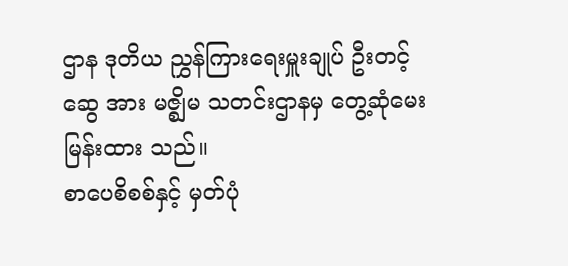ဌာန ဒုတိယ ညွှန်ကြားရေးမှူးချုပ် ဦးတင့်ဆွေ အား မဇ္စျိမ သတင်းဌာနမှ တွေ့ဆုံမေးမြန်းထား သည်။
စာပေစိစစ်နှင့် မှတ်ပုံ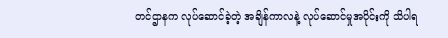တင်ဌာနက လုပ်ဆောင်ခဲ့တဲ့ အချိန်ကာလနဲ့ လုပ်ဆောင်မှုအပိုင်းကို သိပါရ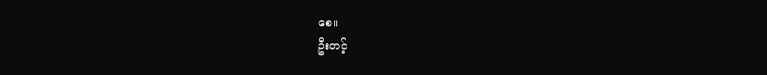စေ။
ဦးတင့်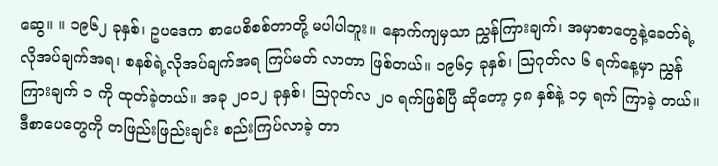ဆွေ။ ။ ၁၉၆၂ ခုနှစ်၊ ဥပဒေက စာပေစိစစ်တာတို့ မပါပါဘူး။ နောက်ကျမှသာ ညွှန်ကြားချက်၊ အမှာစာတွေနဲ့ခေတ်ရဲ့လိုအပ်ချက်အရ၊ စနစ်ရဲ့လိုအပ်ချက်အရ ကြပ်မတ် လာတာ ဖြစ်တယ်။ ၁၉၆၄ ခုနှစ်၊ သြဂုတ်လ ၆ ရက်နေ့မှာ ညွှန်ကြားချက် ၁ ကို ထုတ်ခဲ့တယ်။ အခု ၂ဝ၁၂ ခုနှစ်၊ သြဂုတ်လ ၂ဝ ရက်ဖြစ်ပြီ ဆိုတော့ ၄၈ နှစ်နဲ့ ၁၄ ရက် ကြာခဲ့ တယ်။ ဒီစာပေတွေကို တဖြည်းဖြည်းချင်း စည်းကြပ်လာခဲ့ တာ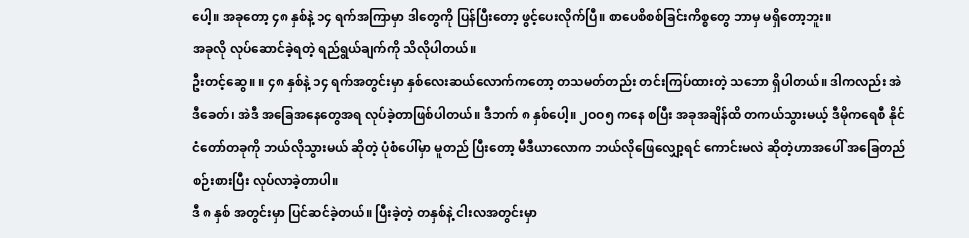ပေါ့။ အခုတော့ ၄၈ နှစ်နဲ့ ၁၄ ရက်အကြာမှာ ဒါတွေကို ပြန်ပြီးတော့ ဖွင့်ပေးလိုက်ပြီ။ စာပေစိစစ်ခြင်းကိစ္စတွေ ဘာမှ မရှိတော့ဘူး။
အခုလို လုပ်ဆောင်ခဲ့ရတဲ့ ရည်ရွယ်ချက်ကို သိလိုပါတယ်။
ဦးတင့်ဆွေ။ ။ ၄၈ နှစ်နဲ့ ၁၄ ရက်အတွင်းမှာ နှစ်လေးဆယ်လောက်ကတော့ တသမတ်တည်း တင်းကြပ်ထားတဲ့ သဘော ရှိပါတယ်။ ဒါကလည်း အဲဒီခေတ်၊ အဲဒီ အခြေအနေတွေအရ လုပ်ခဲ့တာဖြစ်ပါတယ်။ ဒီဘက် ၈ နှစ်ပေါ့။ ၂ဝဝ၅ ကနေ စပြီး အခုအချိန်ထိ တကယ်သွားမယ့် ဒီမိုကရေစီ နိုင်ငံတော်တခုကို ဘယ်လိုသွားမယ် ဆိုတဲ့ ပုံစံပေါ်မှာ မူတည် ပြီးတော့ မီဒီယာလောက ဘယ်လိုဖြေလျှော့ရင် ကောင်းမလဲ ဆိုတဲ့ဟာအပေါ် အခြေတည် စဉ်းစားပြီး လုပ်လာခဲ့တာပါ။
ဒီ ၈ နှစ် အတွင်းမှာ ပြင်ဆင်ခဲ့တယ်။ ပြီးခဲ့တဲ့ တနှစ်နဲ့ ငါးလအတွင်းမှာ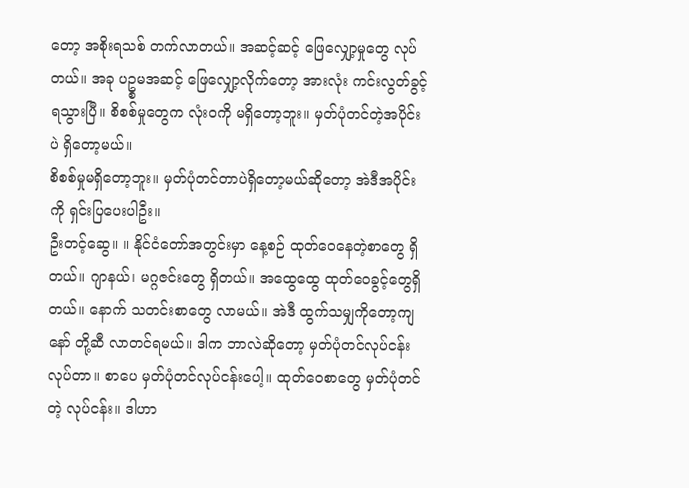တော့ အစိုးရသစ် တက်လာတယ်။ အဆင့်ဆင့် ဖြေလျှော့မှုတွေ လုပ်တယ်။ အခု ပဥ္စမအဆင့် ဖြေလျှော့လိုက်တော့ အားလုံး ကင်းလွတ်ခွင့် ရသွားပြီ။ စိစစ်မှုတွေက လုံးဝကို မရှိတော့ဘူး။ မှတ်ပုံတင်တဲ့အပိုင်းပဲ ရှိတော့မယ်။
စိစစ်မှုမရှိတော့ဘူး။ မှတ်ပုံတင်တာပဲရှိတော့မယ်ဆိုတော့ အဲဒီအပိုင်းကို ရှင်းပြပေးပါဦး။
ဦးတင့်ဆွေ။ ။ နိုင်ငံတော်အတွင်းမှာ နေ့စဉ် ထုတ်ဝေနေတဲ့စာတွေ ရှိတယ်။ ဂျာနယ်၊ မဂ္ဂဇင်းတွေ ရှိတယ်။ အထွေထွေ ထုတ်ဝေခွင့်တွေရှိတယ်။ နောက် သတင်းစာတွေ လာမယ်။ အဲဒီ ထွက်သမျှကိုတော့ကျနော် တို့ဆီ လာတင်ရမယ်။ ဒါက ဘာလဲဆိုတော့ မှတ်ပုံတင်လုပ်ငန်း လုပ်တာ။ စာပေ မှတ်ပုံတင်လုပ်ငန်းပေါ့။ ထုတ်ဝေစာတွေ မှတ်ပုံတင်တဲ့ လုပ်ငန်း။ ဒါဟာ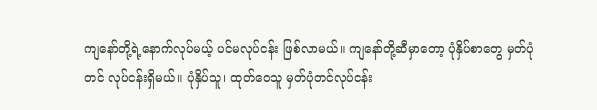ကျနော်တို့ရဲ့နောက်လုပ်မယ့် ပင်မလုပ်ငန်း ဖြစ်လာမယ်။ ကျနော်တို့ဆီမှာတော့ ပုံနှိပ်စာတွေ မှတ်ပုံတင် လုပ်ငန်းရှိမယ်။ ပုံနှိပ်သူ၊ ထုတ်ဝေသူ မှတ်ပုံတင်လုပ်ငန်း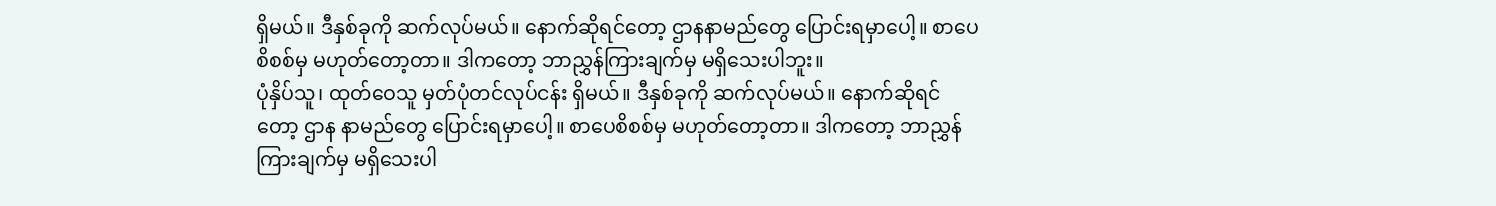ရှိမယ်။ ဒီနှစ်ခုကို ဆက်လုပ်မယ်။ နောက်ဆိုရင်တော့ ဌာနနာမည်တွေ ပြောင်းရမှာပေါ့။ စာပေစိစစ်မှ မဟုတ်တော့တာ။ ဒါကတော့ ဘာညွှန်ကြားချက်မှ မရှိသေးပါဘူး။
ပုံနှိပ်သူ၊ ထုတ်ဝေသူ မှတ်ပုံတင်လုပ်ငန်း ရှိမယ်။ ဒီနှစ်ခုကို ဆက်လုပ်မယ်။ နောက်ဆိုရင်တော့ ဌာန နာမည်တွေ ပြောင်းရမှာပေါ့။ စာပေစိစစ်မှ မဟုတ်တော့တာ။ ဒါကတော့ ဘာညွှန်ကြားချက်မှ မရှိသေးပါ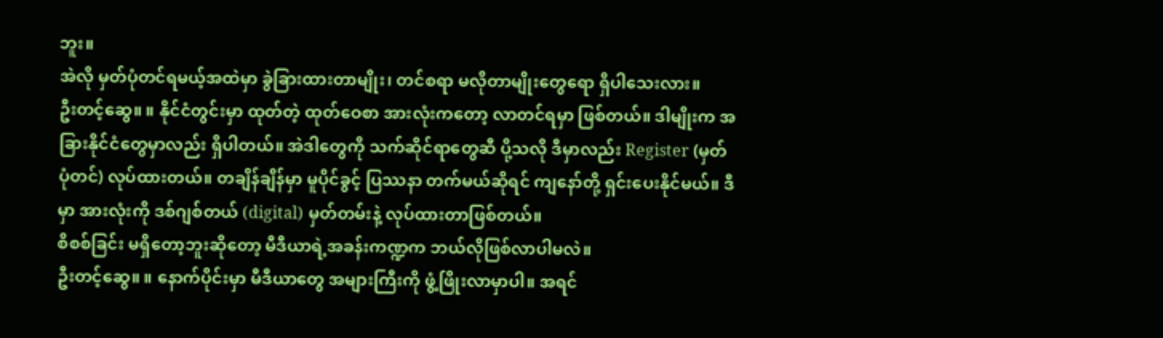ဘူး။
အဲလို မှတ်ပုံတင်ရမယ့်အထဲမှာ ခွဲခြားထားတာမျိုး၊ တင်စရာ မလိုတာမျိုးတွေရော ရှိပါသေးလား။
ဦးတင့်ဆွေ။ ။ နိုင်ငံတွင်းမှာ ထုတ်တဲ့ ထုတ်ဝေစာ အားလုံးကတော့ လာတင်ရမှာ ဖြစ်တယ်။ ဒါမျိုးက အခြားနိုင်ငံတွေမှာလည်း ရှိပါတယ်။ အဲဒါတွေကို သက်ဆိုင်ရာတွေဆီ ပို့သလို ဒီမှာလည်း Register (မှတ်ပုံတင်) လုပ်ထားတယ်။ တချိန်ချိန်မှာ မူပိုင်ခွင့် ပြဿနာ တက်မယ်ဆိုရင် ကျနော်တို့ ရှင်းပေးနိုင်မယ်။ ဒီမှာ အားလုံးကို ဒစ်ဂျစ်တယ် (digital) မှတ်တမ်းနဲ့ လုပ်ထားတာဖြစ်တယ်။
စိစစ်ခြင်း မရှိတော့ဘူးဆိုတော့ မီဒီယာရဲ့အခန်းကဏ္ဍက ဘယ်လိုဖြစ်လာပါမလဲ။
ဦးတင့်ဆွေ။ ။ နောက်ပိုင်းမှာ မီဒီယာတွေ အများကြီးကို ဖွံ့ဖြိုးလာမှာပါ။ အရင်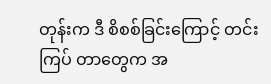တုန်းက ဒီ စိစစ်ခြင်းကြောင့် တင်းကြပ် တာတွေက အ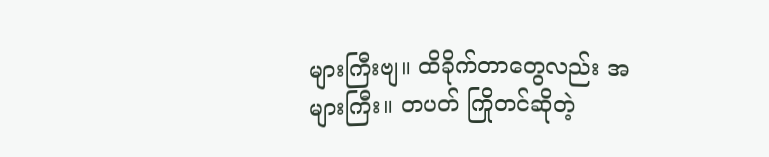များကြီးဗျ။ ထိခိုက်တာတွေလည်း အများကြီး။ တပတ် ကြိုတင်ဆိုတဲ့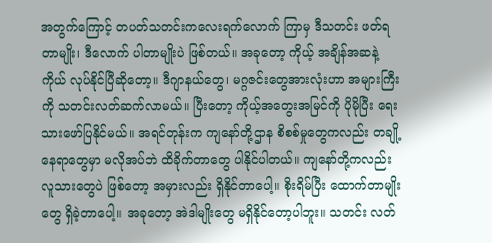အတွက်ကြောင့် တပတ်သတင်းကလေးရက်လောက် ကြာမှ ဒီသတင်း ဖတ်ရတာမျိုး၊ ဒီလောက် ပါတာမျိုးပဲ ဖြစ်တယ်။ အခုတော့ ကိုယ့် အချိန်အဆနဲ့ ကိုယ် လုပ်နိုင်ပြီဆိုတော့။ ဒီဂျာနယ်တွေ၊ မဂ္ဂဇင်းတွေအားလုံးဟာ အများကြီးကို သတင်းလတ်ဆက်လာမယ်။ ပြီးတော့ ကိုယ့်အတွေးအမြင်ကို ပိုမိုပြီး ရေးသားဖော်ပြနိုင်မယ်။ အရင်တုန်းက ကျနော်တို့ဌာန စိစစ်မှုတွေကလည်း တချို့နေရာတွေမှာ မလိုအပ်ဘဲ ထိခိုက်တာတွေ ပါနိုင်ပါတယ်။ ကျနော်တို့ကလည်း လူသားတွေပဲ ဖြစ်တော့ အမှားလည်း ရှိနိုင်တာပေါ့။ စိုးရိမ်ပြီး ထောက်တာမျိုးတွေ ရှိခဲ့တာပေါ့။ အခုတော့ အဲဒါမျိုးတွေ မရှိနိုင်တော့ပါဘူး။ သတင်း လတ်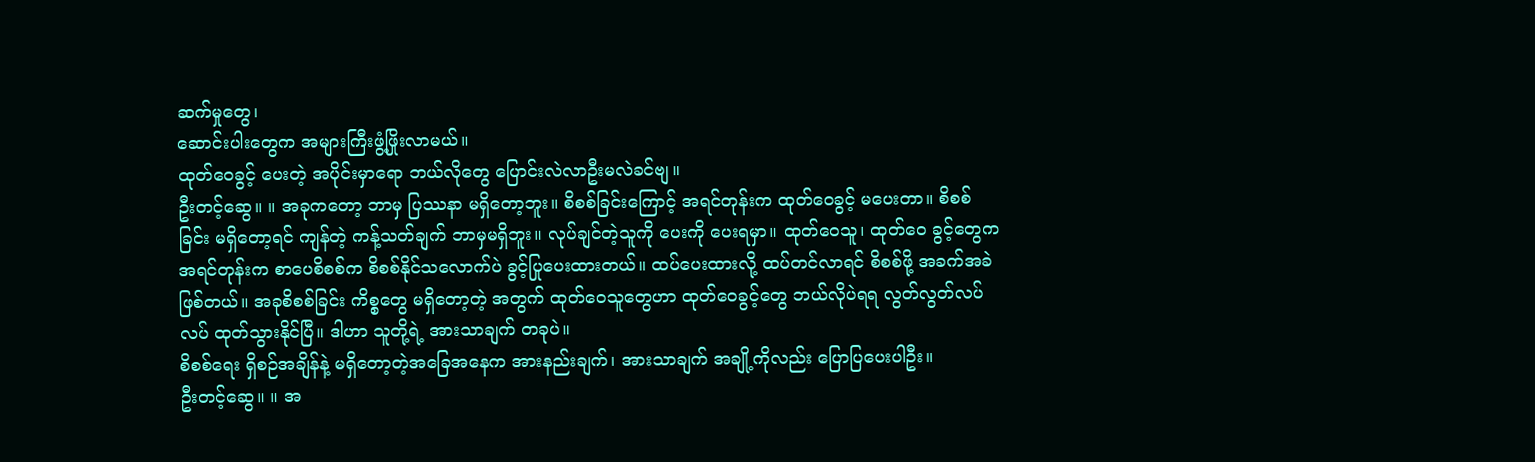ဆက်မှုတွေ၊
ဆောင်းပါးတွေက အများကြီးဖွံ့ဖြိုးလာမယ်။
ထုတ်ဝေခွင့် ပေးတဲ့ အပိုင်းမှာရော ဘယ်လိုတွေ ပြောင်းလဲလာဦးမလဲခင်ဗျ။
ဦးတင့်ဆွေ။ ။ အခုကတော့ ဘာမှ ပြဿနာ မရှိတော့ဘူး။ စိစစ်ခြင်းကြောင့် အရင်တုန်းက ထုတ်ဝေခွင့် မပေးတာ။ စိစစ်ခြင်း မရှိတော့ရင် ကျန်တဲ့ ကန့်သတ်ချက် ဘာမှမရှိဘူး။ လုပ်ချင်တဲ့သူကို ပေးကို ပေးရမှာ။ ထုတ်ဝေသူ၊ ထုတ်ဝေ ခွင့်တွေက အရင်တုန်းက စာပေစိစစ်က စိစစ်နိုင်သလောက်ပဲ ခွင့်ပြုပေးထားတယ်။ ထပ်ပေးထားလို့ ထပ်တင်လာရင် စိစစ်ဖို့ အခက်အခဲ ဖြစ်တယ်။ အခုစိစစ်ခြင်း ကိစ္စတွေ မရှိတော့တဲ့ အတွက် ထုတ်ဝေသူတွေဟာ ထုတ်ဝေခွင့်တွေ ဘယ်လိုပဲရရ လွတ်လွတ်လပ်လပ် ထုတ်သွားနိုင်ပြီ။ ဒါဟာ သူတို့ရဲ့ အားသာချက် တခုပဲ။
စိစစ်ရေး ရှိစဉ်အချိန်နဲ့ မရှိတော့တဲ့အခြေအနေက အားနည်းချက်၊ အားသာချက် အချို့ကိုလည်း ပြောပြပေးပါဦး။
ဦးတင့်ဆွေ။ ။ အ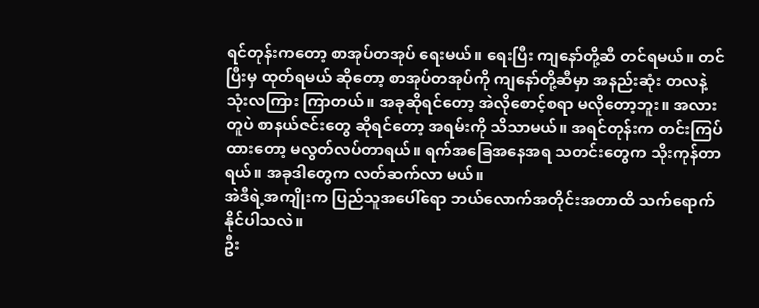ရင်တုန်းကတော့ စာအုပ်တအုပ် ရေးမယ်။ ရေးပြီး ကျနော်တို့ဆီ တင်ရမယ်။ တင်ပြီးမှ ထုတ်ရမယ် ဆိုတော့ စာအုပ်တအုပ်ကို ကျနော်တို့ဆီမှာ အနည်းဆုံး တလနဲ့ သုံးလကြား ကြာတယ်။ အခုဆိုရင်တော့ အဲလိုစောင့်စရာ မလိုတော့ဘူး။ အလားတူပဲ စာနယ်ဇင်းတွေ ဆိုရင်တော့ အရမ်းကို သိသာမယ်။ အရင်တုန်းက တင်းကြပ် ထားတော့ မလွတ်လပ်တာရယ်။ ရက်အခြေအနေအရ သတင်းတွေက သိုးကုန်တာရယ်။ အခုဒါတွေက လတ်ဆက်လာ မယ်။
အဲဒီရဲ့အကျိုးက ပြည်သူအပေါ်ရော ဘယ်လောက်အတိုင်းအတာထိ သက်ရောက်နိုင်ပါသလဲ။
ဦး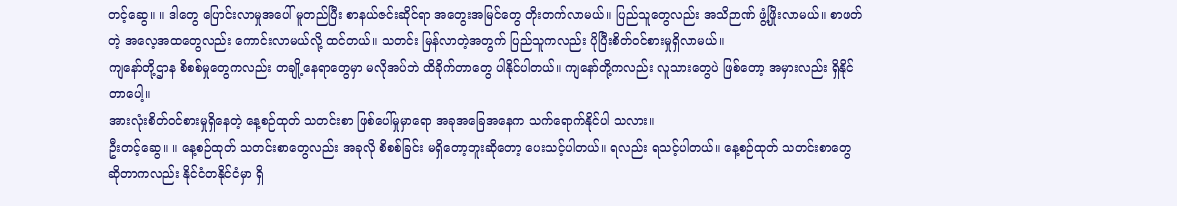တင့်ဆွေ။ ။ ဒါတွေ ပြောင်းလာမှုအပေါ် မူတည်ပြီး စာနယ်ဇင်းဆိုင်ရာ အတွေးအမြင်တွေ တိုးတက်လာမယ်။ ပြည်သူတွေလည်း အသိဉာဏ် ဖွံ့ဖြိုးလာမယ်။ စာဖတ်တဲ့ အလေ့အထတွေလည်း ကောင်းလာမယ်လို့ ထင်တယ်။ သတင်း မြန်လာတဲ့အတွက် ပြည်သူကလည်း ပိုပြီးစိတ်ဝင်စားမှုရှိလာမယ်။
ကျနော်တို့ဌာန စိစစ်မှုတွေကလည်း တချို့နေရာတွေမှာ မလိုအပ်ဘဲ ထိခိုက်တာတွေ ပါနိုင်ပါတယ်။ ကျနော်တို့ကလည်း လူသားတွေပဲ ဖြစ်တော့ အမှားလည်း ရှိနိုင်တာပေါ့။
အားလုံးစိတ်ဝင်စားမှုရှိနေတဲ့ နေ့စဉ်ထုတ် သတင်းစာ ဖြစ်ပေါ်မှုမှာရော အခုအခြေအနေက သက်ရောက်နိုင်ပါ သလား။
ဦးတင့်ဆွေ။ ။ နေ့စဉ်ထုတ် သတင်းစာတွေလည်း အခုလို စိစစ်ခြင်း မရှိတော့ဘူးဆိုတော့ ပေးသင့်ပါတယ်။ ရလည်း ရသင့်ပါတယ်။ နေ့စဉ်ထုတ် သတင်းစာတွေ ဆိုတာကလည်း နိုင်ငံတနိုင်ငံမှာ ရှိ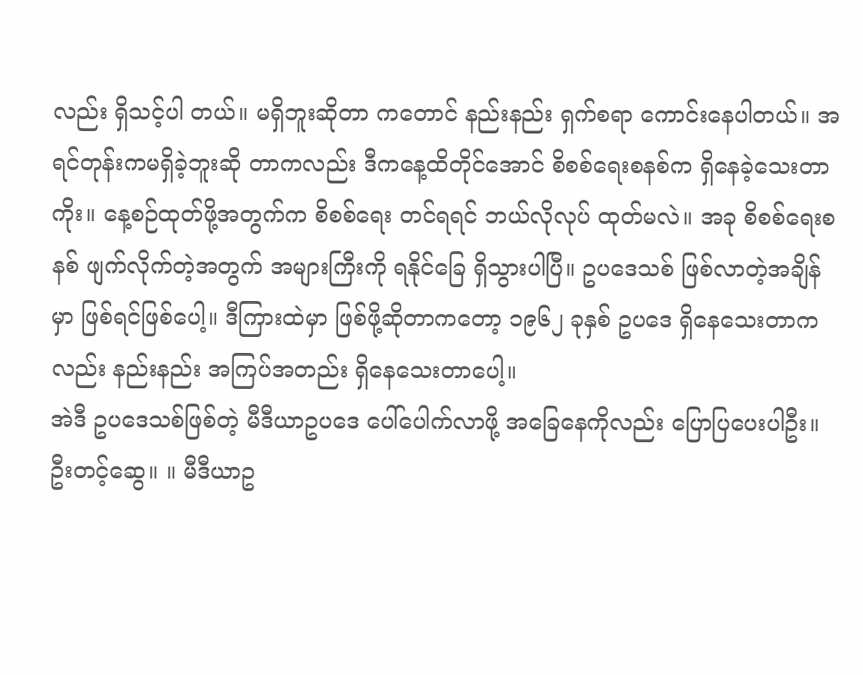လည်း ရှိသင့်ပါ တယ်။ မရှိဘူးဆိုတာ ကတောင် နည်းနည်း ရှက်စရာ ကောင်းနေပါတယ်။ အရင်တုန်းကမရှိခဲ့ဘူးဆို တာကလည်း ဒီကနေ့ထိတိုင်အောင် စိစစ်ရေးစနစ်က ရှိနေခဲ့သေးတာကိုး။ နေ့စဉ်ထုတ်ဖို့အတွက်က စိစစ်ရေး တင်ရရင် ဘယ်လိုလုပ် ထုတ်မလဲ။ အခု စိစစ်ရေးစနစ် ဖျက်လိုက်တဲ့အတွက် အများကြီးကို ရနိုင်ခြေ ရှိသွားပါပြီ။ ဥပဒေသစ် ဖြစ်လာတဲ့အချိန်မှာ ဖြစ်ရင်ဖြစ်ပေါ့။ ဒီကြားထဲမှာ ဖြစ်ဖို့ဆိုတာကတော့ ၁၉၆၂ ခုနှစ် ဥပဒေ ရှိနေသေးတာကလည်း နည်းနည်း အကြပ်အတည်း ရှိနေသေးတာပေါ့။
အဲဒီ ဥပဒေသစ်ဖြစ်တဲ့ မီဒီယာဥပဒေ ပေါ်ပေါက်လာဖို့ အခြေနေကိုလည်း ပြောပြပေးပါဦး။
ဦးတင့်ဆွေ။ ။ မီဒီယာဥ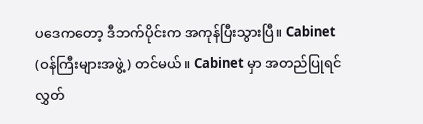ပဒေကတော့ ဒီဘက်ပိုင်းက အကုန်ပြီးသွားပြီ။ Cabinet (ဝန်ကြီးများအဖွဲ့) တင်မယ်။ Cabinet မှာ အတည်ပြုရင် လွှတ်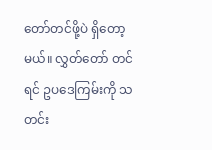တော်တင်ဖို့ပဲ ရှိတော့မယ်။ လွှတ်တော် တင်ရင် ဥပဒေကြမ်းကို သတင်း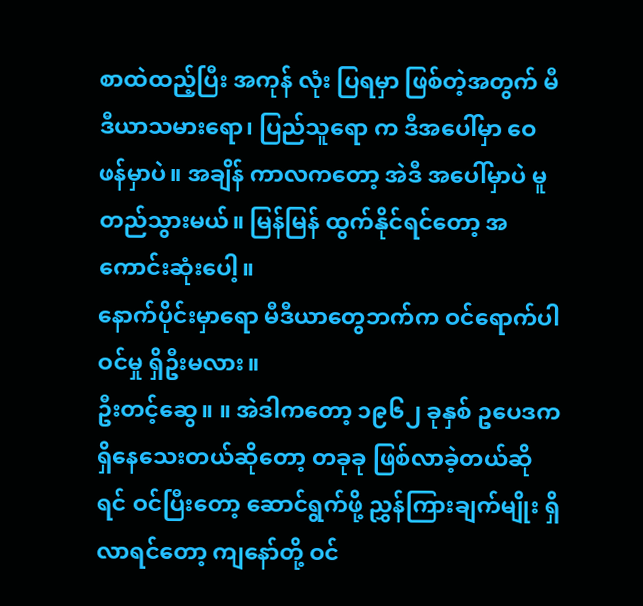စာထဲထည့်ပြီး အကုန် လုံး ပြရမှာ ဖြစ်တဲ့အတွက် မီဒီယာသမားရော၊ ပြည်သူရော က ဒီအပေါ်မှာ ဝေဖန်မှာပဲ။ အချိန် ကာလကတော့ အဲဒီ အပေါ်မှာပဲ မူတည်သွားမယ်။ မြန်မြန် ထွက်နိုင်ရင်တော့ အကောင်းဆုံးပေါ့။
နောက်ပိုင်းမှာရော မီဒီယာတွေဘက်က ဝင်ရောက်ပါဝင်မှု ရှိဦးမလား။
ဦးတင့်ဆွေ။ ။ အဲဒါကတော့ ၁၉၆၂ ခုနှစ် ဥပေဒက ရှိနေသေးတယ်ဆိုတော့ တခုခု ဖြစ်လာခဲ့တယ်ဆိုရင် ဝင်ပြီးတော့ ဆောင်ရွက်ဖို့ ညွှန်ကြားချက်မျိုး ရှိလာရင်တော့ ကျနော်တို့ ဝင်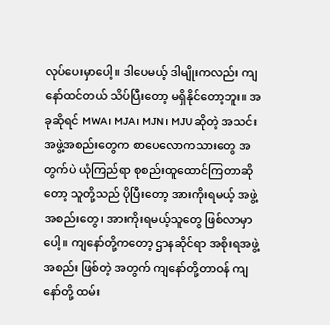လုပ်ပေးမှာပေါ့။ ဒါပေမယ့် ဒါမျိုးကလည်း ကျနော်ထင်တယ် သိပ်ပြီးတော့ မရှိနိုင်တော့ဘူး။ အခုဆိုရင် MWA၊ MJA၊ MJN၊ MJU ဆိုတဲ့ အသင်းအဖွဲ့အစည်းတွေက စာပေလောကသားတွေ အတွက်ပဲ ယုံကြည်ရာ စုစည်းထူထောင်ကြတာဆိုတော့ သူတို့သည် ပိုပြီးတော့ အားကိုးရမယ့် အဖွဲ့အစည်းတွေ၊ အားကိုးရမယ့်သူတွေ ဖြစ်လာမှာပေါ့။ ကျနော်တို့ကတော့ ဌာနဆိုင်ရာ အစိုးရအဖွဲ့အစည်း ဖြစ်တဲ့ အတွက် ကျနော်တို့တာဝန် ကျနော်တို့ ထမ်း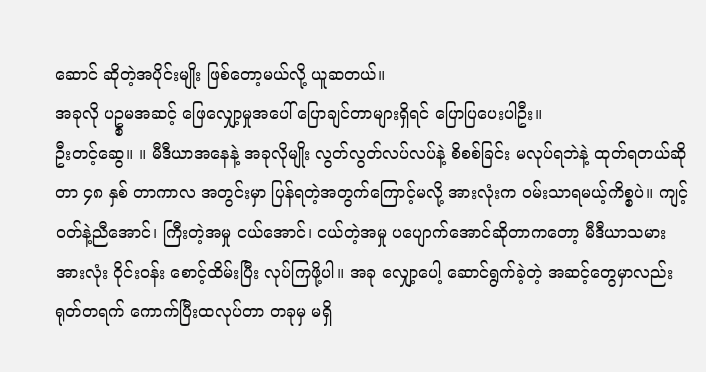ဆောင် ဆိုတဲ့အပိုင်းမျိုး ဖြစ်တော့မယ်လို့ ယူဆတယ်။
အခုလို ပဥ္စမအဆင့် ဖြေလျှော့မှုအပေါ် ပြောချင်တာများရှိရင် ပြောပြပေးပါဦး။
ဦးတင့်ဆွေ။ ။ မီဒီယာအနေနဲ့ အခုလိုမျိုး လွတ်လွတ်လပ်လပ်နဲ့ စိစစ်ခြင်း မလုပ်ရဘဲနဲ့ ထုတ်ရတယ်ဆိုတာ ၄၈ နှစ် တာကာလ အတွင်းမှာ ပြန်ရတဲ့အတွက်ကြောင့်မလို့ အားလုံးက ဝမ်းသာရမယ့်ကိစ္စပဲ။ ကျင့်ဝတ်နဲ့ညီအောင်၊ ကြီးတဲ့အမှု ငယ်အောင်၊ ငယ်တဲ့အမှု ပပျောက်အောင်ဆိုတာကတော့ မီဒီယာသမား အားလုံး ဝိုင်းဝန်း စောင့်ထိမ်းပြီး လုပ်ကြဖို့ပါ။ အခု လျှော့ပေါ့ ဆောင်ရွက်ခဲ့တဲ့ အဆင့်တွေမှာလည်း ရုတ်တရက် ကောက်ပြီးထလုပ်တာ တခုမှ မရှိ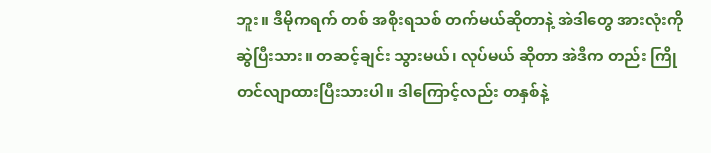ဘူး။ ဒီမိုကရက် တစ် အစိုးရသစ် တက်မယ်ဆိုတာနဲ့ အဲဒါတွေ အားလုံးကို ဆွဲပြီးသား။ တဆင့်ချင်း သွားမယ်၊ လုပ်မယ် ဆိုတာ အဲဒီက တည်း ကြိုတင်လျာထားပြီးသားပါ။ ဒါကြောင့်လည်း တနှစ်နဲ့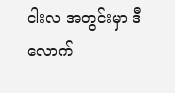ငါးလ အတွင်းမှာ ဒီလောက်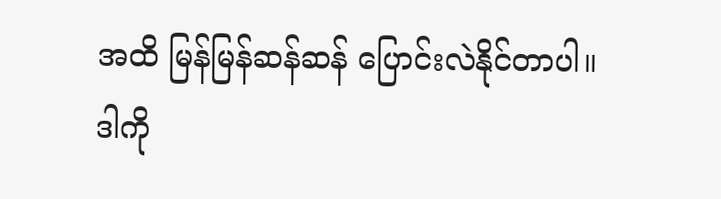အထိ မြန်မြန်ဆန်ဆန် ပြောင်းလဲနိုင်တာပါ။ ဒါကို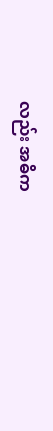လည်း အဓိက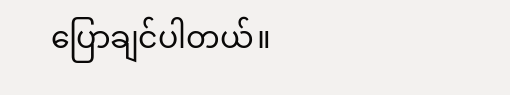ပြောချင်ပါတယ်။